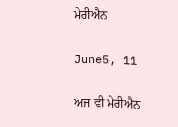ਮੇਰੀਐਨ

June5, 11

ਅਜ ਵੀ ਮੇਰੀਐਨ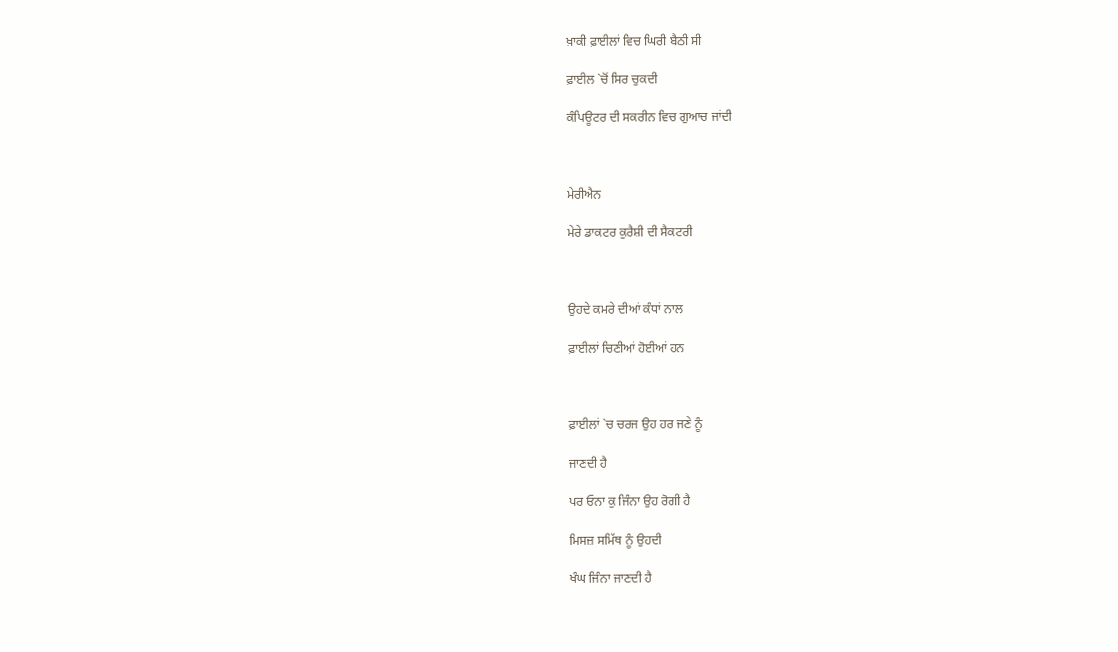ਖ਼ਾਕੀ ਫ਼ਾਈਲਾਂ ਵਿਚ ਘਿਰੀ ਬੈਠੀ ਸੀ

ਫ਼ਾਈਲ `ਚੋਂ ਸਿਰ ਚੁਕਦੀ

ਕੰਪਿਊਟਰ ਦੀ ਸਕਰੀਨ ਵਿਚ ਗੁਆਚ ਜਾਂਦੀ



ਮੇਰੀਐਨ

ਮੇਰੇ ਡਾਕਟਰ ਕੁਰੈਸ਼ੀ ਦੀ ਸੈਕਟਰੀ



ਉਹਦੇ ਕਮਰੇ ਦੀਆਂ ਕੰਧਾਂ ਨਾਲ

ਫ਼ਾਈਲਾਂ ਚਿਣੀਆਂ ਹੋਈਆਂ ਹਨ



ਫ਼ਾਈਲਾਂ `ਚ ਚਰਜ ਉਹ ਹਰ ਜਣੇ ਨੂੰ

ਜਾਣਦੀ ਹੈ

ਪਰ ਓਨਾ ਕੁ ਜਿੰਨਾ ਉਹ ਰੋਗੀ ਹੈ

ਮਿਸਜ਼ ਸਮਿੱਥ ਨੂੰ ਉਹਦੀ

ਖੰਘ ਜਿੰਨਾ ਜਾਣਦੀ ਹੈ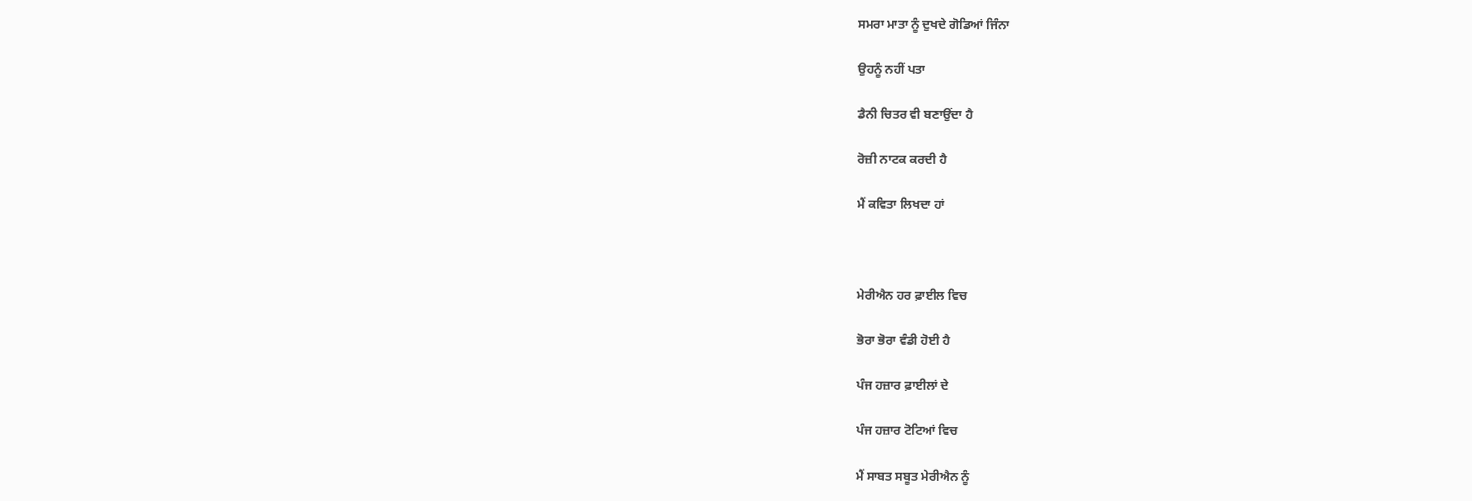ਸਮਰਾ ਮਾਤਾ ਨੂੰ ਦੁਖਦੇ ਗੋਡਿਆਂ ਜਿੰਨਾ

ਉਹਨੂੰ ਨਹੀਂ ਪਤਾ

ਡੈਨੀ ਚਿਤਰ ਵੀ ਬਣਾਉਂਦਾ ਹੈ

ਰੋਜ਼ੀ ਨਾਟਕ ਕਰਦੀ ਹੈ

ਮੈਂ ਕਵਿਤਾ ਲਿਖਦਾ ਹਾਂ



ਮੇਰੀਐਨ ਹਰ ਫ਼ਾਈਲ ਵਿਚ

ਭੋਰਾ ਭੋਰਾ ਵੰਡੀ ਹੋਈ ਹੈ

ਪੰਜ ਹਜ਼ਾਰ ਫ਼ਾਈਲਾਂ ਦੇ

ਪੰਜ ਹਜ਼ਾਰ ਟੋਟਿਆਂ ਵਿਚ

ਮੈਂ ਸਾਬਤ ਸਬੂਤ ਮੇਰੀਐਨ ਨੂੰ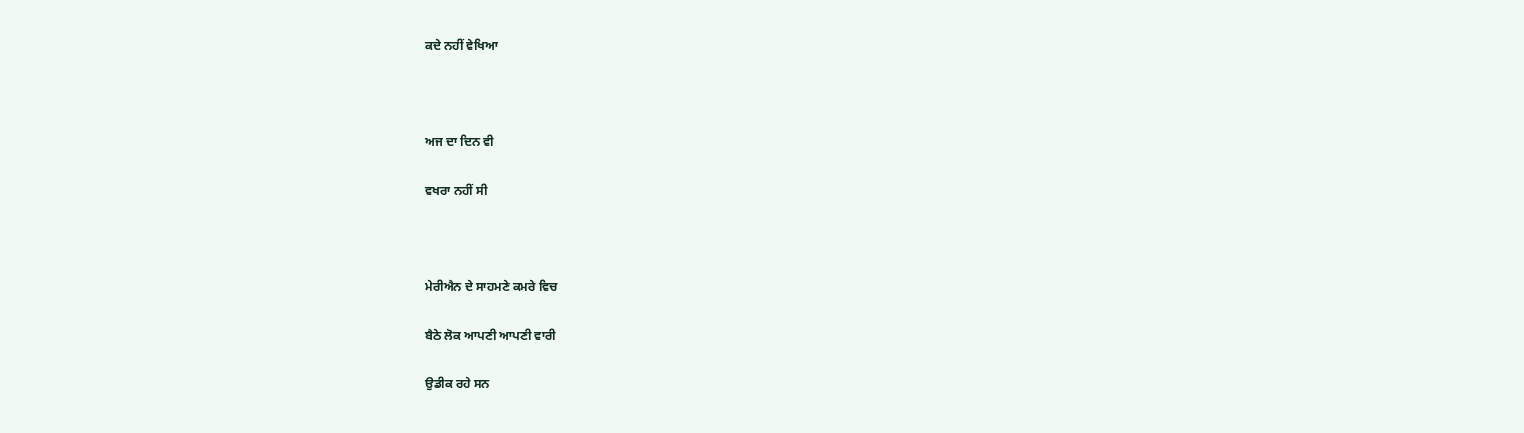ਕਦੇ ਨਹੀਂ ਵੇਖਿਆ



ਅਜ ਦਾ ਦਿਨ ਵੀ

ਵਖਰਾ ਨਹੀਂ ਸੀ



ਮੇਰੀਐਨ ਦੇ ਸਾਹਮਣੇ ਕਮਰੇ ਵਿਚ

ਬੈਠੇ ਲੋਕ ਆਪਣੀ ਆਪਣੀ ਵਾਰੀ

ਉਡੀਕ ਰਹੇ ਸਨ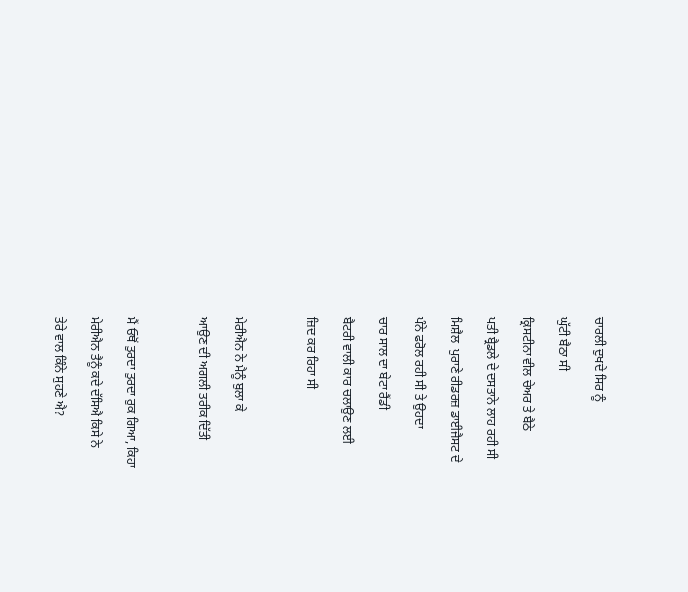ਚਾਰਲੀ ਦੁਖਦੇ ਸਿਰ ਨੂੰ

ਘੁੱਟੀ ਬੈਠਾ ਸੀ

ਕ੍ਰਿਸਟੀਨਾ ਵੀਲ ਚੇਅਰ ਤੇ ਬੈਠੇ

ਪਤੀ ਬ੍ਰੈਡਲੇ ਦੇ ਦਸਤਾਨੇ ਲਾਹ ਰਹੀ ਸੀ

ਮਿਸ਼ੈਲ  ਪੁਰਾਣੇ ਰੀਡਰਜ਼ ਡਾਈਜੈਸਟ ਦੇ

ਪੰਨੇ ਫਰੋਲ ਰਹੀ ਸੀ ਤੇ ਉਹਦਾ

ਚਾਰ ਸਾਲ ਦਾ ਬੇਟਾ ਰੈਂਡੀ

ਬੈਟਰੀ ਵਾਲੀ ਕਾਰ ਚਲਾਉਣ ਲਈ

ਜ਼ਿਦ ਕਰ ਰਿਹਾ ਸੀ



ਮੇਰੀਐਨ ਨੇ ਮੈਨੂੰ ਬੁਲਾ ਕੇ

ਆਉਣ ਦੀ ਅਗਲੀ ਤਰੀਕ ਦਿੱਤੀ



ਮੈਂ ਓਥੋਂ ਤੁਰਦਾ ਤੁਰਦਾ ਰੁਕ ਗਿਆ, ਕਿਹਾ

ਮੇਰੀਐਨ ਤੈਨੂੰ ਕਦੇ ਦੱਸਿਐ ਕਿਸੇ ਨੇ

ਤੇਰੇ ਵਾਲ ਕਿੰਨੇ ਸੁਹਣੇ ਐ?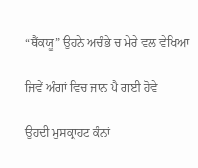“ਥੈਂਕਯੂ” ਉਹਨੇ ਅਚੰਭੇ ਚ ਮੇਰੇ ਵਲ ਵੇਖਿਆ

ਜਿਵੇਂ ਅੰਗਾਂ ਵਿਚ ਜਾਨ ਪੈ ਗਈ ਹੋਵੇ

ਉਹਦੀ ਮੁਸਕ੍ਰਾਹਟ ਕੰਨਾਂ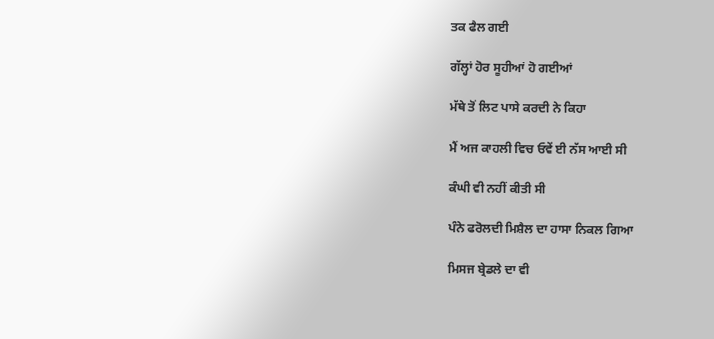ਤਕ ਫੈਲ ਗਈ

ਗੱਲ੍ਹਾਂ ਹੋਰ ਸੂਹੀਆਂ ਹੋ ਗਈਆਂ

ਮੱਥੇ ਤੋਂ ਲਿਟ ਪਾਸੇ ਕਰਦੀ ਨੇ ਕਿਹਾ

ਮੈਂ ਅਜ ਕਾਹਲੀ ਵਿਚ ਓਵੇਂ ਈ ਨੱਸ ਆਈ ਸੀ

ਕੰਘੀ ਵੀ ਨਹੀਂ ਕੀਤੀ ਸੀ

ਪੰਨੇ ਫਰੋਲਦੀ ਮਿਸ਼ੈਲ ਦਾ ਹਾਸਾ ਨਿਕਲ ਗਿਆ

ਮਿਸਜ ਬ੍ਰੇਡਲੇ ਦਾ ਵੀ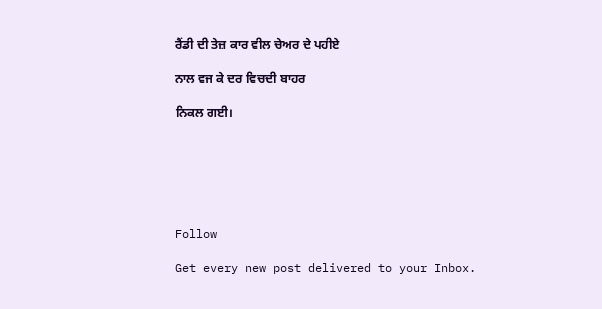ਰੈਂਡੀ ਦੀ ਤੇਜ਼ ਕਾਰ ਵੀਲ ਚੇਅਰ ਦੇ ਪਹੀਏ

ਨਾਲ ਵਜ ਕੇ ਦਰ ਵਿਚਦੀ ਬਾਹਰ

ਨਿਕਲ ਗਈ।






Follow

Get every new post delivered to your Inbox.